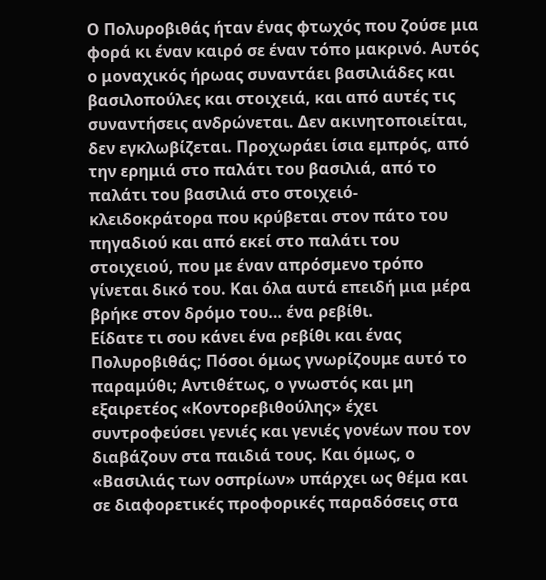Ο Πολυροβιθάς ήταν ένας φτωχός που ζούσε μια φορά κι έναν καιρό σε έναν τόπο μακρινό. Αυτός ο μοναχικός ήρωας συναντάει βασιλιάδες και βασιλοπούλες και στοιχειά, και από αυτές τις συναντήσεις ανδρώνεται. Δεν ακινητοποιείται, δεν εγκλωβίζεται. Προχωράει ίσια εμπρός, από την ερημιά στο παλάτι του βασιλιά, από το παλάτι του βασιλιά στο στοιχειό-κλειδοκράτορα που κρύβεται στον πάτο του πηγαδιού και από εκεί στο παλάτι του στοιχειού, που με έναν απρόσμενο τρόπο γίνεται δικό του. Και όλα αυτά επειδή μια μέρα βρήκε στον δρόμο του… ένα ρεβίθι.
Είδατε τι σου κάνει ένα ρεβίθι και ένας Πολυροβιθάς; Πόσοι όμως γνωρίζουμε αυτό το παραμύθι; Αντιθέτως, ο γνωστός και μη εξαιρετέος «Κοντορεβιθούλης» έχει συντροφεύσει γενιές και γενιές γονέων που τον διαβάζουν στα παιδιά τους. Και όμως, ο «Βασιλιάς των οσπρίων» υπάρχει ως θέμα και σε διαφορετικές προφορικές παραδόσεις στα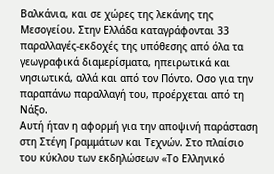Βαλκάνια, και σε χώρες της λεκάνης της Μεσογείου. Στην Ελλάδα καταγράφονται 33 παραλλαγές-εκδοχές της υπόθεσης από όλα τα γεωγραφικά διαμερίσματα, ηπειρωτικά και νησιωτικά, αλλά και από τον Πόντο. Οσο για την παραπάνω παραλλαγή του, προέρχεται από τη Νάξο.
Αυτή ήταν η αφορμή για την αποψινή παράσταση στη Στέγη Γραμμάτων και Τεχνών. Στο πλαίσιο του κύκλου των εκδηλώσεων «Το Ελληνικό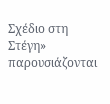Σχέδιο στη Στέγη» παρουσιάζονται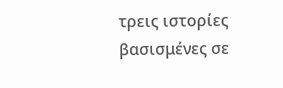τρεις ιστορίες βασισμένες σε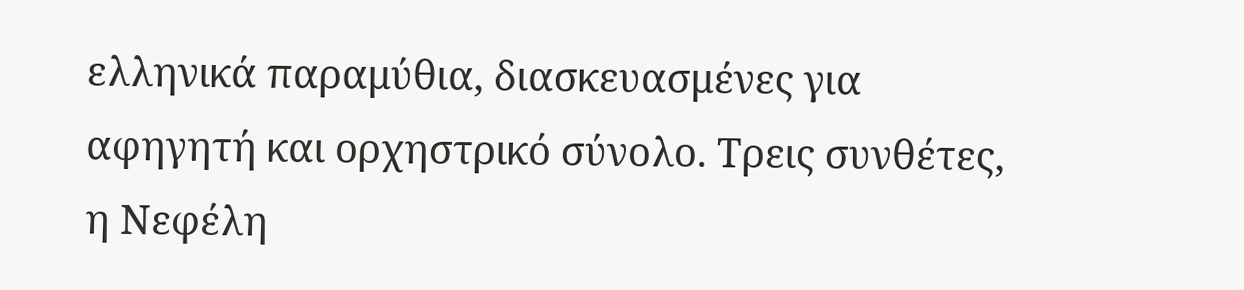ελληνικά παραμύθια, διασκευασμένες για αφηγητή και ορχηστρικό σύνολο. Τρεις συνθέτες, η Νεφέλη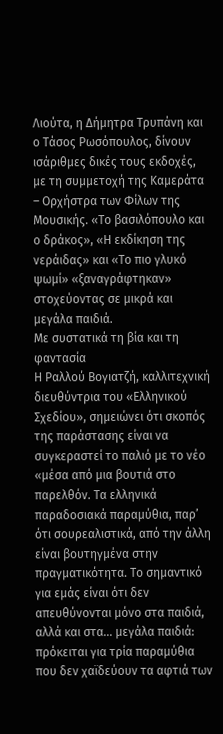Λιούτα, η Δήμητρα Τρυπάνη και ο Τάσος Ρωσόπουλος, δίνουν ισάριθμες δικές τους εκδοχές, με τη συμμετοχή της Καμεράτα – Ορχήστρα των Φίλων της Μουσικής. «Το βασιλόπουλο και ο δράκος», «Η εκδίκηση της νεράιδας» και «Το πιο γλυκό ψωμί» «ξαναγράφτηκαν» στοχεύοντας σε μικρά και μεγάλα παιδιά.
Με συστατικά τη βία και τη φαντασία
Η Ραλλού Βογιατζή, καλλιτεχνική διευθύντρια του «Ελληνικού Σχεδίου», σημειώνει ότι σκοπός της παράστασης είναι να συγκεραστεί το παλιό με το νέο «μέσα από μια βουτιά στο παρελθόν. Τα ελληνικά παραδοσιακά παραμύθια, παρ’ ότι σουρεαλιστικά, από την άλλη είναι βουτηγμένα στην πραγματικότητα. Το σημαντικό για εμάς είναι ότι δεν απευθύνονται μόνο στα παιδιά, αλλά και στα… μεγάλα παιδιά: πρόκειται για τρία παραμύθια που δεν χαϊδεύουν τα αφτιά των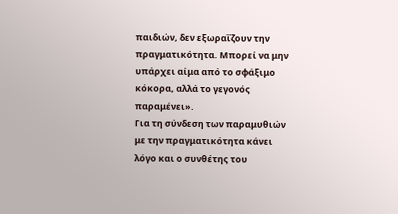παιδιών, δεν εξωραΐζουν την πραγματικότητα. Μπορεί να μην υπάρχει αίμα από το σφάξιμο κόκορα, αλλά το γεγονός παραμένει».
Για τη σύνδεση των παραμυθιών με την πραγματικότητα κάνει λόγο και ο συνθέτης του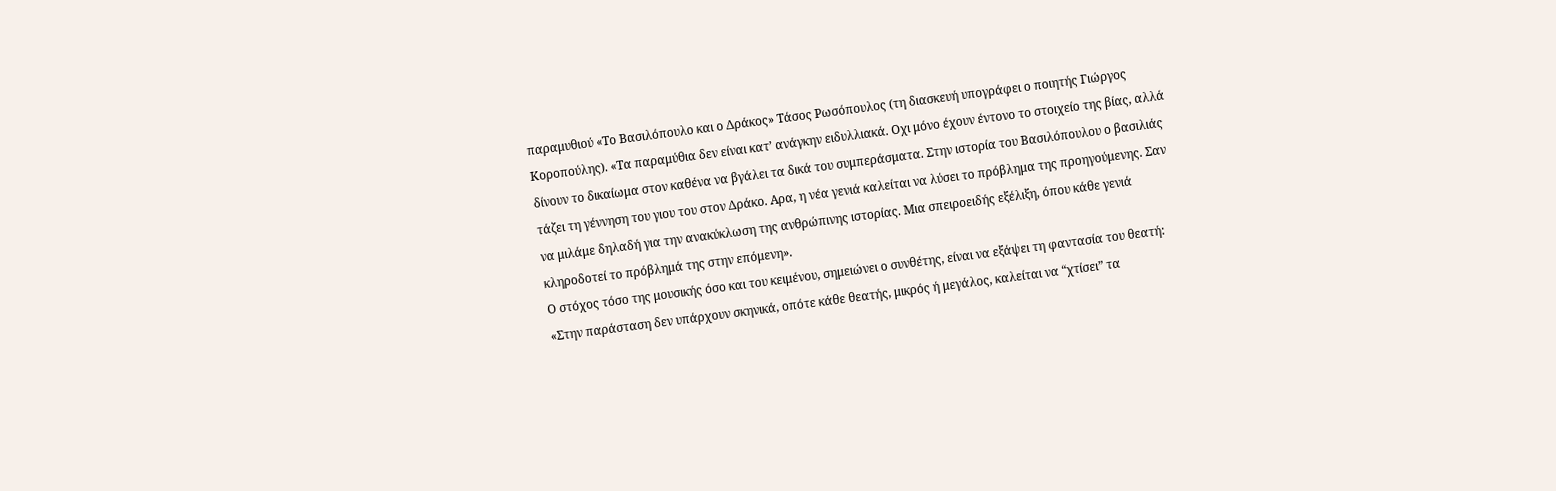παραμυθιού «Το Βασιλόπουλο και ο Δράκος» Τάσος Ρωσόπουλος (τη διασκευή υπογράφει ο ποιητής Γιώργος Κοροπούλης). «Τα παραμύθια δεν είναι κατ’ ανάγκην ειδυλλιακά. Οχι μόνο έχουν έντονο το στοιχείο της βίας, αλλά δίνουν το δικαίωμα στον καθένα να βγάλει τα δικά του συμπεράσματα. Στην ιστορία του Βασιλόπουλου ο βασιλιάς τάζει τη γέννηση του γιου του στον Δράκο. Αρα, η νέα γενιά καλείται να λύσει το πρόβλημα της προηγούμενης. Σαν να μιλάμε δηλαδή για την ανακύκλωση της ανθρώπινης ιστορίας. Μια σπειροειδής εξέλιξη, όπου κάθε γενιά κληροδοτεί το πρόβλημά της στην επόμενη».
Ο στόχος τόσο της μουσικής όσο και του κειμένου, σημειώνει ο συνθέτης, είναι να εξάψει τη φαντασία του θεατή: «Στην παράσταση δεν υπάρχουν σκηνικά, οπότε κάθε θεατής, μικρός ή μεγάλος, καλείται να “χτίσει” τα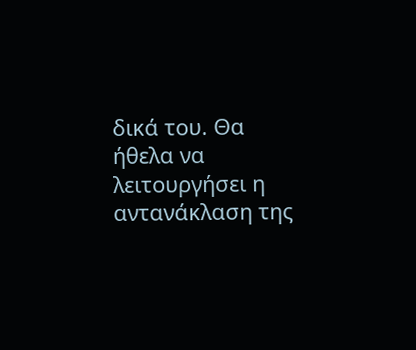δικά του. Θα ήθελα να λειτουργήσει η αντανάκλαση της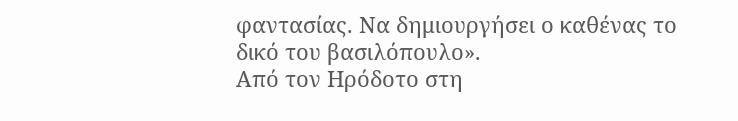φαντασίας. Να δημιουργήσει ο καθένας το δικό του βασιλόπουλο».
Από τον Ηρόδοτο στη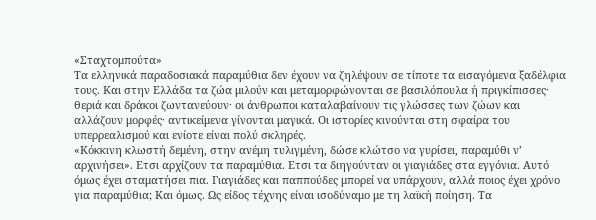«Σταχτομπούτα»
Τα ελληνικά παραδοσιακά παραμύθια δεν έχουν να ζηλέψουν σε τίποτε τα εισαγόμενα ξαδέλφια τους. Και στην Ελλάδα τα ζώα μιλούν και μεταμορφώνονται σε βασιλόπουλα ή πριγκίπισσες· θεριά και δράκοι ζωντανεύουν· οι άνθρωποι καταλαβαίνουν τις γλώσσες των ζώων και αλλάζουν μορφές· αντικείμενα γίνονται μαγικά. Οι ιστορίες κινούνται στη σφαίρα του υπερρεαλισμού και ενίοτε είναι πολύ σκληρές.
«Κόκκινη κλωστή δεμένη, στην ανέμη τυλιγμένη, δώσε κλώτσο να γυρίσει, παραμύθι ν’ αρχινήσει». Ετσι αρχίζουν τα παραμύθια. Ετσι τα διηγούνταν οι γιαγιάδες στα εγγόνια. Αυτό όμως έχει σταματήσει πια. Γιαγιάδες και παππούδες μπορεί να υπάρχουν, αλλά ποιος έχει χρόνο για παραμύθια; Και όμως. Ως είδος τέχνης είναι ισοδύναμο με τη λαϊκή ποίηση. Τα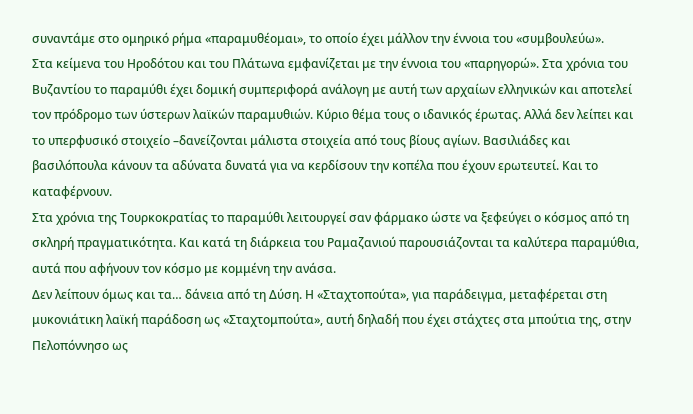συναντάμε στο ομηρικό ρήμα «παραμυθέομαι», το οποίο έχει μάλλον την έννοια του «συμβουλεύω».
Στα κείμενα του Ηροδότου και του Πλάτωνα εμφανίζεται με την έννοια του «παρηγορώ». Στα χρόνια του Βυζαντίου το παραμύθι έχει δομική συμπεριφορά ανάλογη με αυτή των αρχαίων ελληνικών και αποτελεί τον πρόδρομο των ύστερων λαϊκών παραμυθιών. Κύριο θέμα τους ο ιδανικός έρωτας. Αλλά δεν λείπει και το υπερφυσικό στοιχείο –δανείζονται μάλιστα στοιχεία από τους βίους αγίων. Βασιλιάδες και βασιλόπουλα κάνουν τα αδύνατα δυνατά για να κερδίσουν την κοπέλα που έχουν ερωτευτεί. Και το καταφέρνουν.
Στα χρόνια της Τουρκοκρατίας το παραμύθι λειτουργεί σαν φάρμακο ώστε να ξεφεύγει ο κόσμος από τη σκληρή πραγματικότητα. Και κατά τη διάρκεια του Ραμαζανιού παρουσιάζονται τα καλύτερα παραμύθια, αυτά που αφήνουν τον κόσμο με κομμένη την ανάσα.
Δεν λείπουν όμως και τα… δάνεια από τη Δύση. Η «Σταχτοπούτα», για παράδειγμα, μεταφέρεται στη μυκονιάτικη λαϊκή παράδοση ως «Σταχτομπούτα», αυτή δηλαδή που έχει στάχτες στα μπούτια της, στην Πελοπόννησο ως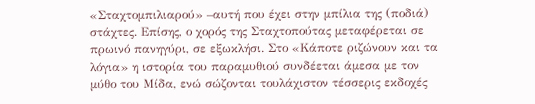«Σταχτομπιλιαρού» –αυτή που έχει στην μπίλια της (ποδιά) στάχτες. Επίσης, ο χορός της Σταχτοπούτας μεταφέρεται σε πρωινό πανηγύρι, σε εξωκλήσι. Στο «Κάποτε ριζώνουν και τα λόγια» η ιστορία του παραμυθιού συνδέεται άμεσα με τον μύθο του Μίδα, ενώ σώζονται τουλάχιστον τέσσερις εκδοχές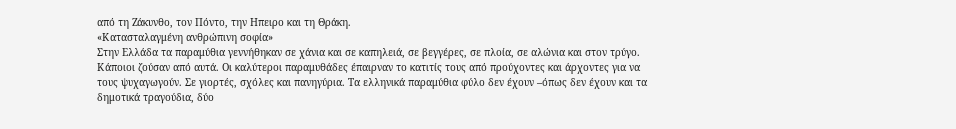από τη Ζάκυνθο, τον Πόντο, την Ηπειρο και τη Θράκη.
«Κατασταλαγμένη ανθρώπινη σοφία»
Στην Ελλάδα τα παραμύθια γεννήθηκαν σε χάνια και σε καπηλειά, σε βεγγέρες, σε πλοία, σε αλώνια και στον τρύγο. Κάποιοι ζούσαν από αυτά. Οι καλύτεροι παραμυθάδες έπαιρναν το κατιτίς τους από προύχοντες και άρχοντες για να τους ψυχαγωγούν. Σε γιορτές, σχόλες και πανηγύρια. Τα ελληνικά παραμύθια φύλο δεν έχουν –όπως δεν έχουν και τα δημοτικά τραγούδια, δύο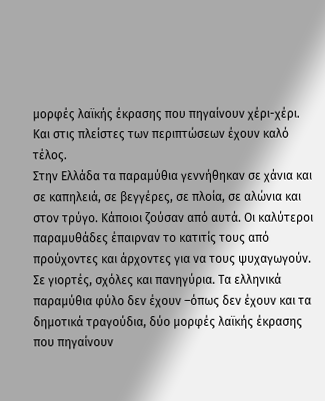μορφές λαϊκής έκρασης που πηγαίνουν χέρι-χέρι. Και στις πλείστες των περιπτώσεων έχουν καλό τέλος.
Στην Ελλάδα τα παραμύθια γεννήθηκαν σε χάνια και σε καπηλειά, σε βεγγέρες, σε πλοία, σε αλώνια και στον τρύγο. Κάποιοι ζούσαν από αυτά. Οι καλύτεροι παραμυθάδες έπαιρναν το κατιτίς τους από προύχοντες και άρχοντες για να τους ψυχαγωγούν. Σε γιορτές, σχόλες και πανηγύρια. Τα ελληνικά παραμύθια φύλο δεν έχουν –όπως δεν έχουν και τα δημοτικά τραγούδια, δύο μορφές λαϊκής έκρασης που πηγαίνουν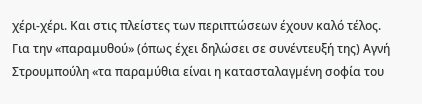χέρι-χέρι. Και στις πλείστες των περιπτώσεων έχουν καλό τέλος.
Για την «παραμυθού» (όπως έχει δηλώσει σε συνέντευξή της) Αγνή Στρουμπούλη «τα παραµύθια είναι η κατασταλαγµένη σοφία του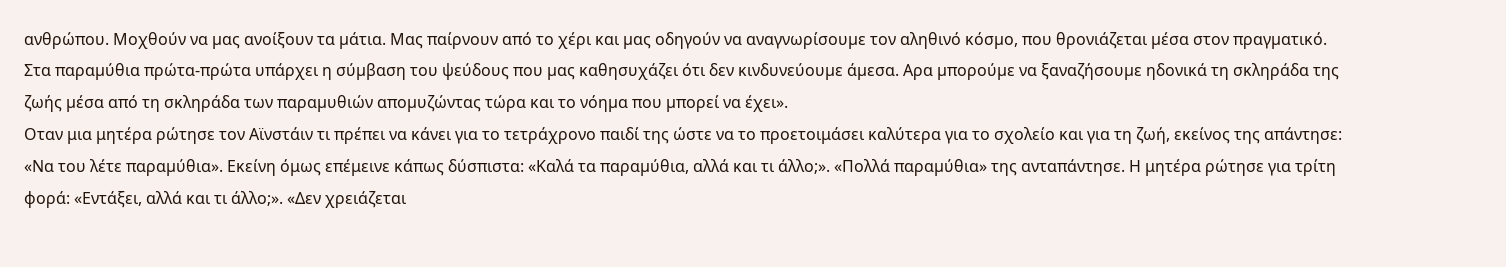ανθρώπου. Μοχθούν να µας ανοίξουν τα µάτια. Μας παίρνουν από το χέρι και µας οδηγούν να αναγνωρίσουµε τον αληθινό κόσµο, που θρονιάζεται µέσα στον πραγµατικό. Στα παραµύθια πρώτα-πρώτα υπάρχει η σύµβαση του ψεύδους που µας καθησυχάζει ότι δεν κινδυνεύουµε άµεσα. Αρα µπορούµε να ξαναζήσουµε ηδονικά τη σκληράδα της ζωής µέσα από τη σκληράδα των παραµυθιών αποµυζώντας τώρα και το νόηµα που µπορεί να έχει».
Οταν μια μητέρα ρώτησε τον Αϊνστάιν τι πρέπει να κάνει για το τετράχρονο παιδί της ώστε να το προετοιμάσει καλύτερα για το σχολείο και για τη ζωή, εκείνος της απάντησε: «Να του λέτε παραµύθια». Εκείνη όμως επέμεινε κάπως δύσπιστα: «Καλά τα παραµύθια, αλλά και τι άλλο;». «Πολλά παραµύθια» της ανταπάντησε. Η μητέρα ρώτησε για τρίτη φορά: «Εντάξει, αλλά και τι άλλο;». «Δεν χρειάζεται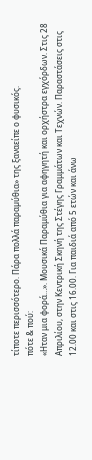τίποτε περισσότερο. Πάρα πολλά παραµύθια» της ξαναείπε ο φυσικός.
πότε & πού:
«Ηταν μια φορά…». Moυσικά Παραμύθια για αφηγητή και ορχήστρα εγχόρδων. Στις 28 Απριλίου, στην Κεντρική Σκηνή της Στέγης Γραμμάτων και Τεχνών. Παραστάσεις στις 12.00 και στις 16.00. Για παιδιά από 5 ετών και άνω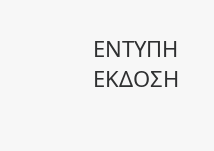ΕΝΤΥΠΗ ΕΚΔΟΣΗ